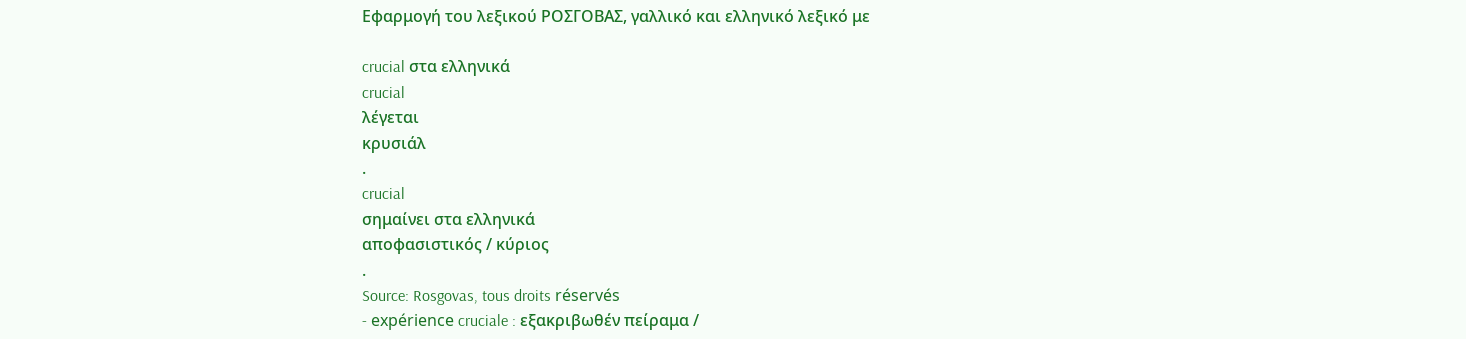Εφαρμογή του λεξικού ΡΟΣΓΟΒΑΣ, γαλλικό και ελληνικό λεξικό με

crucial στα ελληνικά
crucial
λέγεται
κρυσιάλ
.
crucial
σημαίνει στα ελληνικά
αποφασιστικός / κύριος
.
Source: Rosgovas, tous droits réservés
- expérience cruciale : εξακριβωθέν πείραμα /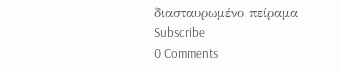διασταυρωμένο πείραμα
Subscribe
0 Comments